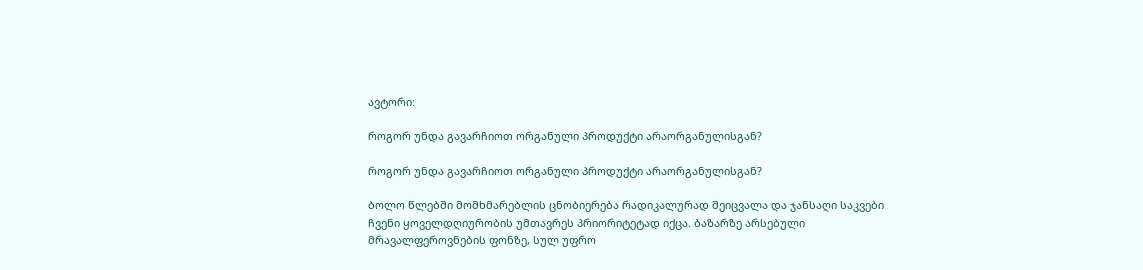ავტორი:

როგორ უნდა გავარჩიოთ ორგანული პროდუქტი არაორგანულისგან?

როგორ უნდა გავარჩიოთ ორგანული პროდუქტი არაორგანულისგან?

ბოლო წლებში მომხმარებლის ცნობიერება რადიკალურად შეიცვალა და ჯანსაღი საკვები ჩვენი ყოველდღიურობის უმთავრეს პრიორიტეტად იქცა. ბაზარზე არსებული მრავალფეროვნების ფონზე, სულ უფრო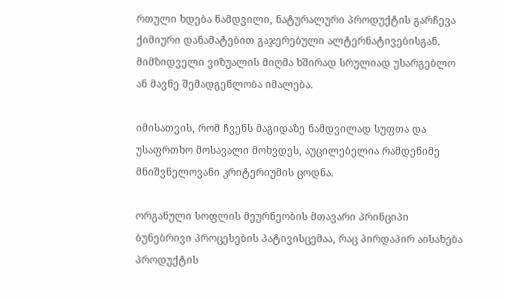რთული ხდება ნამდვილი, ნატურალური პროდუქტის გარჩევა ქიმიური დანამატებით გაჯერებული ალტერნატივებისგან. მიმზიდველი ვიზუალის მიღმა ხშირად სრულიად უსარგებლო ან მავნე შემადგენლობა იმალება.

იმისათვის, რომ ჩვენს მაგიდაზე ნამდვილად სუფთა და უსაფრთხო მოსავალი მოხვდეს, აუცილებელია რამდენიმე მნიშვნელოვანი კრიტერიუმის ცოდნა.

ორგანული სოფლის მეურნეობის მთავარი პრინციპი ბუნებრივი პროცესების პატივისცემაა, რაც პირდაპირ აისახება პროდუქტის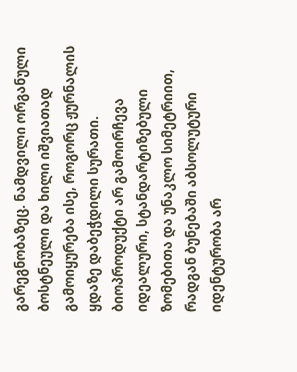გარეგნობაზეც. ნამდვილი ორგანული ბოსტნეული და ხილი იშვიათად გამოიყურება ისე, როგორც ჟურნალის ყდაზე დაბეჭდილი სურათი. ბიოპროდუქტი არ გამოირჩევა იდეალური, სტანდარტიზებული ზომებითა და უნაკლო სიმეტრიით, რადგან ბუნებაში აბსოლუტური იდენტურობა არ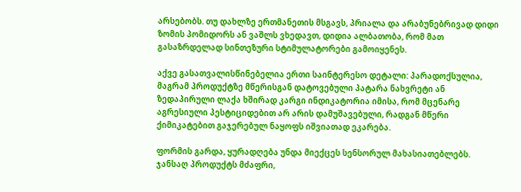არსებობს. თუ დახლზე ერთმანეთის მსგავს, პრიალა და არაბუნებრივად დიდი ზომის პომიდორს ან ვაშლს ვხედავთ, დიდია ალბათობა, რომ მათ გასაზრდელად სინთეზური სტიმულატორები გამოიყენეს.

აქვე გასათვალისწინებელია ერთი საინტერესო დეტალი: პარადოქსულია, მაგრამ პროდუქტზე მწერისგან დატოვებული პატარა ნახვრეტი ან ზედაპირული ლაქა ხშირად კარგი ინდიკატორია იმისა, რომ მცენარე აგრესიული პესტიციდებით არ არის დამუშავებული, რადგან მწერი ქიმიკატებით გაჯერებულ ნაყოფს იშვიათად ეკარება.

ფორმის გარდა, ყურადღება უნდა მიექცეს სენსორულ მახასიათებლებს. ჯანსაღ პროდუქტს მძაფრი,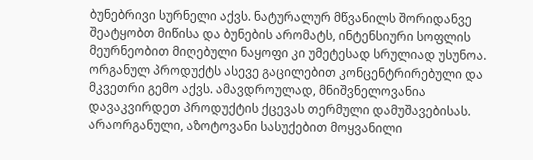ბუნებრივი სურნელი აქვს. ნატურალურ მწვანილს შორიდანვე შეატყობთ მიწისა და ბუნების არომატს, ინტენსიური სოფლის მეურნეობით მიღებული ნაყოფი კი უმეტესად სრულიად უსუნოა. ორგანულ პროდუქტს ასევე გაცილებით კონცენტრირებული და მკვეთრი გემო აქვს. ამავდროულად, მნიშვნელოვანია დავაკვირდეთ პროდუქტის ქცევას თერმული დამუშავებისას. არაორგანული, აზოტოვანი სასუქებით მოყვანილი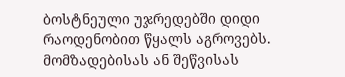ბოსტნეული უჯრედებში დიდი რაოდენობით წყალს აგროვებს. მომზადებისას ან შეწვისას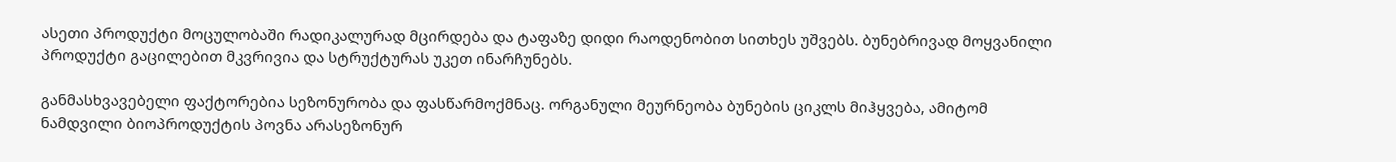ასეთი პროდუქტი მოცულობაში რადიკალურად მცირდება და ტაფაზე დიდი რაოდენობით სითხეს უშვებს. ბუნებრივად მოყვანილი პროდუქტი გაცილებით მკვრივია და სტრუქტურას უკეთ ინარჩუნებს.

განმასხვავებელი ფაქტორებია სეზონურობა და ფასწარმოქმნაც. ორგანული მეურნეობა ბუნების ციკლს მიჰყვება, ამიტომ ნამდვილი ბიოპროდუქტის პოვნა არასეზონურ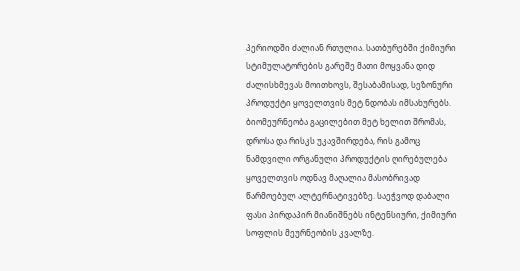პერიოდში ძალიან რთულია. სათბურებში ქიმიური სტიმულატორების გარეშე მათი მოყვანა დიდ ძალისხმევას მოითხოვს, შესაბამისად, სეზონური პროდუქტი ყოველთვის მეტ ნდობას იმსახურებს. ბიომეურნეობა გაცილებით მეტ ხელით შრომას, დროსა და რისკს უკავშირდება, რის გამოც ნამდვილი ორგანული პროდუქტის ღირებულება ყოველთვის ოდნავ მაღალია მასობრივად წარმოებულ ალტერნატივებზე. საეჭვოდ დაბალი ფასი პირდაპირ მიანიშნებს ინტენსიური, ქიმიური სოფლის მეურნეობის კვალზე.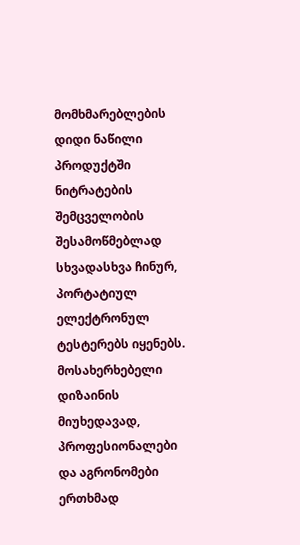მომხმარებლების დიდი ნაწილი პროდუქტში ნიტრატების შემცველობის შესამოწმებლად სხვადასხვა ჩინურ, პორტატიულ ელექტრონულ ტესტერებს იყენებს. მოსახერხებელი დიზაინის მიუხედავად, პროფესიონალები და აგრონომები ერთხმად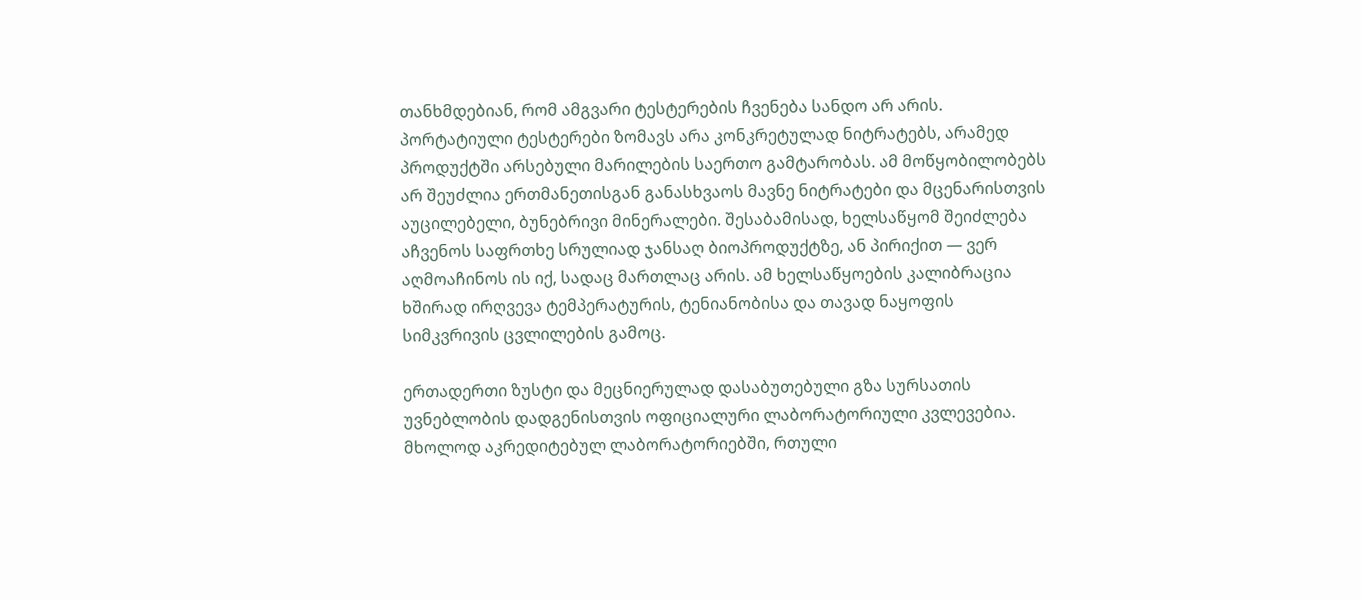თანხმდებიან, რომ ამგვარი ტესტერების ჩვენება სანდო არ არის. პორტატიული ტესტერები ზომავს არა კონკრეტულად ნიტრატებს, არამედ პროდუქტში არსებული მარილების საერთო გამტარობას. ამ მოწყობილობებს არ შეუძლია ერთმანეთისგან განასხვაოს მავნე ნიტრატები და მცენარისთვის აუცილებელი, ბუნებრივი მინერალები. შესაბამისად, ხელსაწყომ შეიძლება აჩვენოს საფრთხე სრულიად ჯანსაღ ბიოპროდუქტზე, ან პირიქით — ვერ აღმოაჩინოს ის იქ, სადაც მართლაც არის. ამ ხელსაწყოების კალიბრაცია ხშირად ირღვევა ტემპერატურის, ტენიანობისა და თავად ნაყოფის სიმკვრივის ცვლილების გამოც.

ერთადერთი ზუსტი და მეცნიერულად დასაბუთებული გზა სურსათის უვნებლობის დადგენისთვის ოფიციალური ლაბორატორიული კვლევებია. მხოლოდ აკრედიტებულ ლაბორატორიებში, რთული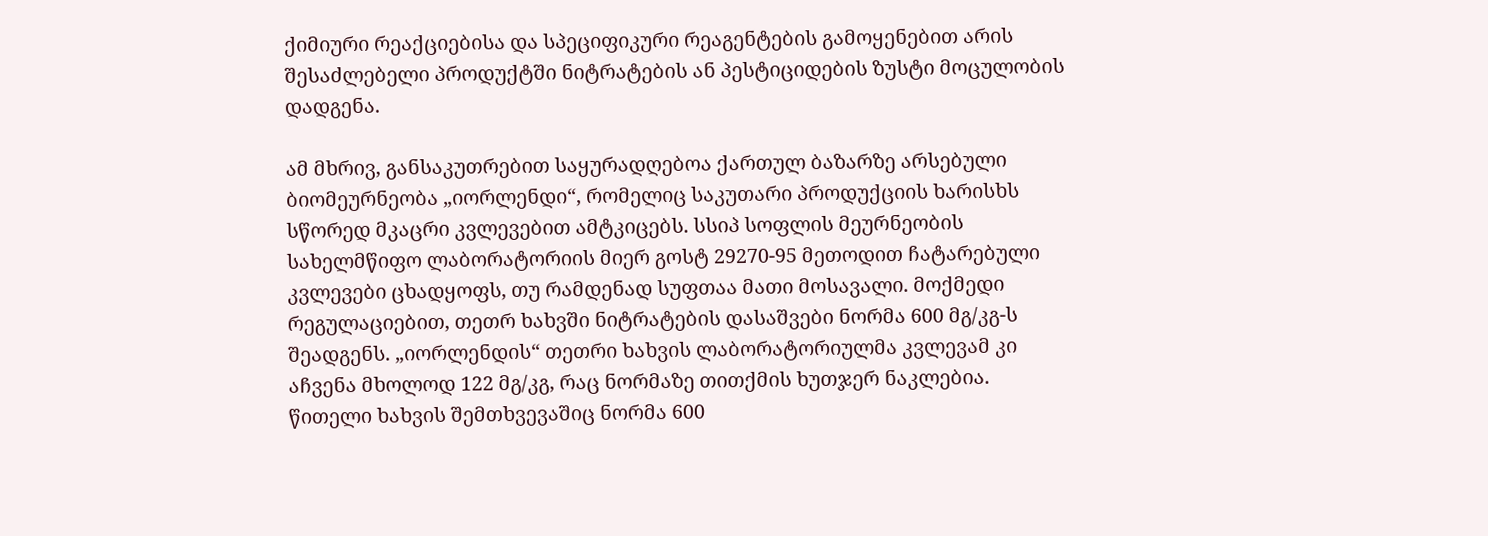ქიმიური რეაქციებისა და სპეციფიკური რეაგენტების გამოყენებით არის შესაძლებელი პროდუქტში ნიტრატების ან პესტიციდების ზუსტი მოცულობის დადგენა.

ამ მხრივ, განსაკუთრებით საყურადღებოა ქართულ ბაზარზე არსებული ბიომეურნეობა „იორლენდი“, რომელიც საკუთარი პროდუქციის ხარისხს სწორედ მკაცრი კვლევებით ამტკიცებს. სსიპ სოფლის მეურნეობის სახელმწიფო ლაბორატორიის მიერ გოსტ 29270-95 მეთოდით ჩატარებული კვლევები ცხადყოფს, თუ რამდენად სუფთაა მათი მოსავალი. მოქმედი რეგულაციებით, თეთრ ხახვში ნიტრატების დასაშვები ნორმა 600 მგ/კგ-ს შეადგენს. „იორლენდის“ თეთრი ხახვის ლაბორატორიულმა კვლევამ კი აჩვენა მხოლოდ 122 მგ/კგ, რაც ნორმაზე თითქმის ხუთჯერ ნაკლებია. წითელი ხახვის შემთხვევაშიც ნორმა 600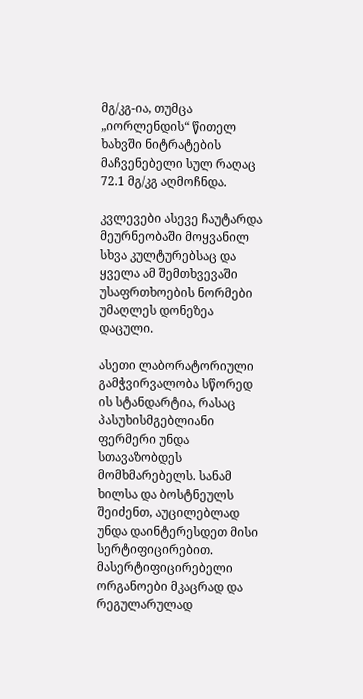მგ/კგ-ია, თუმცა „იორლენდის“ წითელ ხახვში ნიტრატების მაჩვენებელი სულ რაღაც 72.1 მგ/კგ აღმოჩნდა.

კვლევები ასევე ჩაუტარდა მეურნეობაში მოყვანილ სხვა კულტურებსაც და ყველა ამ შემთხვევაში უსაფრთხოების ნორმები უმაღლეს დონეზეა დაცული.

ასეთი ლაბორატორიული გამჭვირვალობა სწორედ ის სტანდარტია, რასაც პასუხისმგებლიანი ფერმერი უნდა სთავაზობდეს მომხმარებელს. სანამ ხილსა და ბოსტნეულს შეიძენთ, აუცილებლად უნდა დაინტერესდეთ მისი სერტიფიცირებით. მასერტიფიცირებელი ორგანოები მკაცრად და რეგულარულად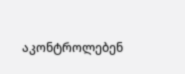აკონტროლებენ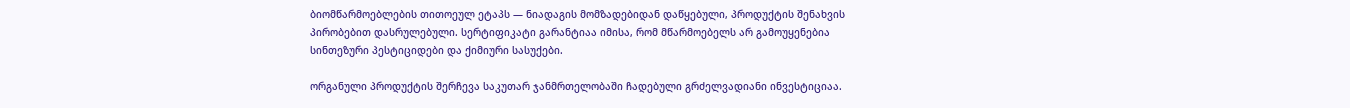ბიომწარმოებლების თითოეულ ეტაპს — ნიადაგის მომზადებიდან დაწყებული, პროდუქტის შენახვის პირობებით დასრულებული. სერტიფიკატი გარანტიაა იმისა, რომ მწარმოებელს არ გამოუყენებია სინთეზური პესტიციდები და ქიმიური სასუქები.

ორგანული პროდუქტის შერჩევა საკუთარ ჯანმრთელობაში ჩადებული გრძელვადიანი ინვესტიციაა.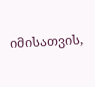იმისათვის,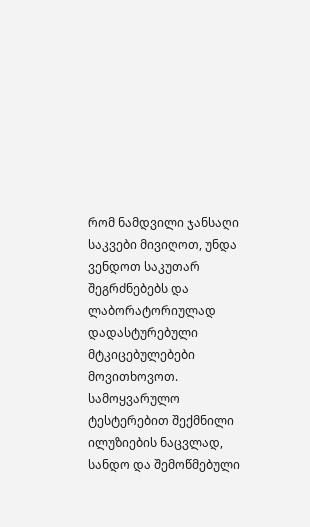რომ ნამდვილი ჯანსაღი საკვები მივიღოთ, უნდა ვენდოთ საკუთარ შეგრძნებებს და ლაბორატორიულად დადასტურებული მტკიცებულებები მოვითხოვოთ. სამოყვარულო ტესტერებით შექმნილი ილუზიების ნაცვლად, სანდო და შემოწმებული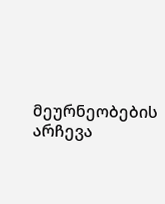მეურნეობების არჩევა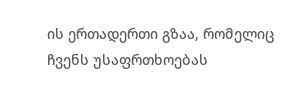ის ერთადერთი გზაა, რომელიც ჩვენს უსაფრთხოებას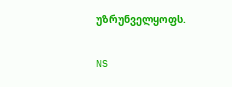უზრუნველყოფს.

NS